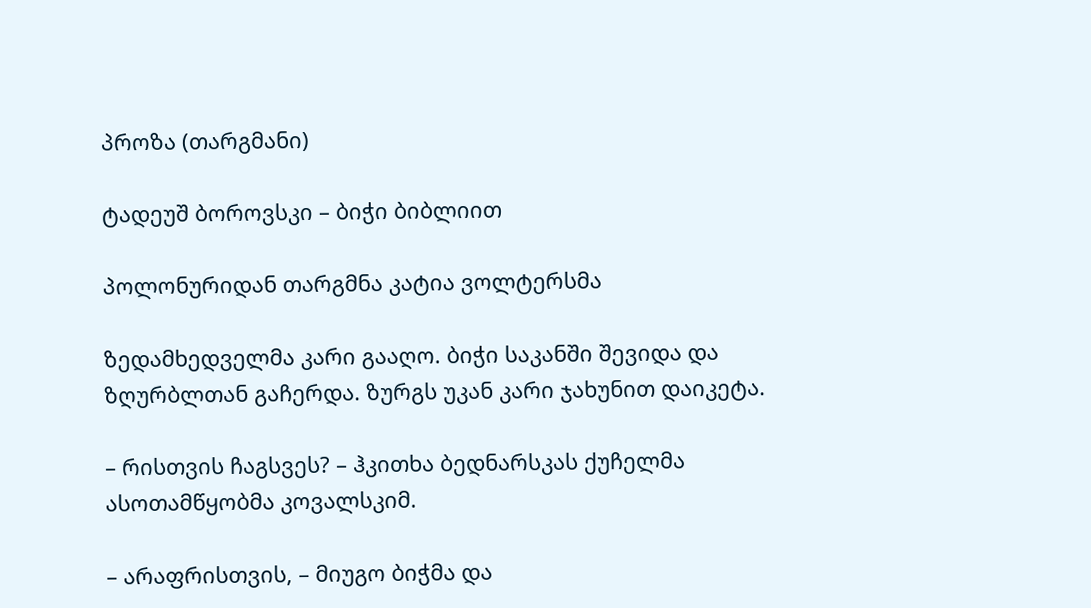პროზა (თარგმანი)

ტადეუშ ბოროვსკი – ბიჭი ბიბლიით

პოლონურიდან თარგმნა კატია ვოლტერსმა

ზედამხედველმა კარი გააღო. ბიჭი საკანში შევიდა და ზღურბლთან გაჩერდა. ზურგს უკან კარი ჯახუნით დაიკეტა.

– რისთვის ჩაგსვეს? – ჰკითხა ბედნარსკას ქუჩელმა ასოთამწყობმა კოვალსკიმ.

– არაფრისთვის, – მიუგო ბიჭმა და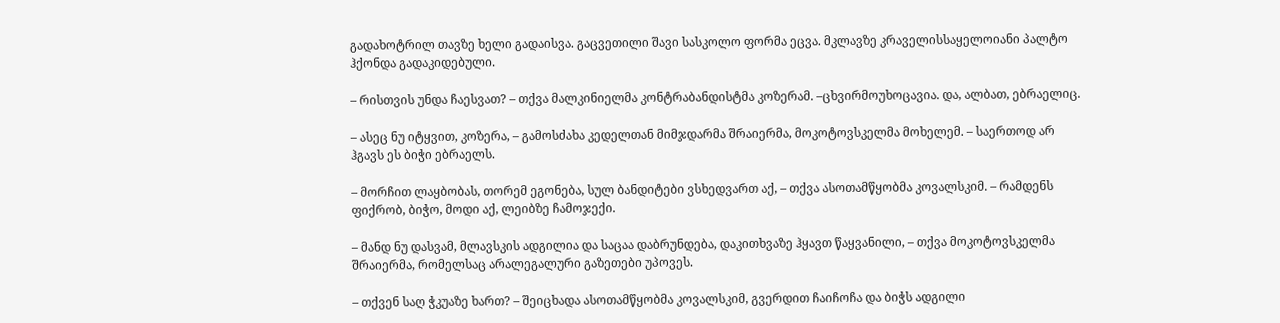გადახოტრილ თავზე ხელი გადაისვა. გაცვეთილი შავი სასკოლო ფორმა ეცვა. მკლავზე კრაველისსაყელოიანი პალტო ჰქონდა გადაკიდებული.

– რისთვის უნდა ჩაესვათ? – თქვა მალკინიელმა კონტრაბანდისტმა კოზერამ. –ცხვირმოუხოცავია. და, ალბათ, ებრაელიც.

– ასეც ნუ იტყვით, კოზერა, – გამოსძახა კედელთან მიმჯდარმა შრაიერმა, მოკოტოვსკელმა მოხელემ. – საერთოდ არ ჰგავს ეს ბიჭი ებრაელს.

– მორჩით ლაყბობას, თორემ ეგონება, სულ ბანდიტები ვსხედვართ აქ, – თქვა ასოთამწყობმა კოვალსკიმ. – რამდენს ფიქრობ, ბიჭო, მოდი აქ, ლეიბზე ჩამოჯექი.

– მანდ ნუ დასვამ, მლავსკის ადგილია და საცაა დაბრუნდება, დაკითხვაზე ჰყავთ წაყვანილი, – თქვა მოკოტოვსკელმა შრაიერმა, რომელსაც არალეგალური გაზეთები უპოვეს.

– თქვენ საღ ჭკუაზე ხართ? – შეიცხადა ასოთამწყობმა კოვალსკიმ, გვერდით ჩაიჩოჩა და ბიჭს ადგილი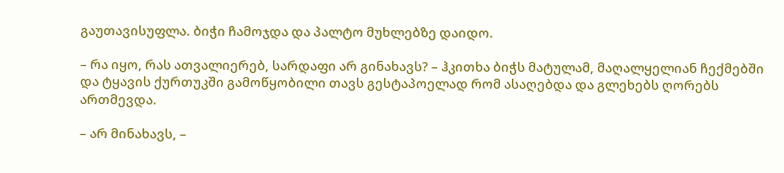გაუთავისუფლა. ბიჭი ჩამოჯდა და პალტო მუხლებზე დაიდო.

– რა იყო, რას ათვალიერებ, სარდაფი არ გინახავს? – ჰკითხა ბიჭს მატულამ, მაღალყელიან ჩექმებში და ტყავის ქურთუკში გამოწყობილი თავს გესტაპოელად რომ ასაღებდა და გლეხებს ღორებს ართმევდა.

– არ მინახავს, –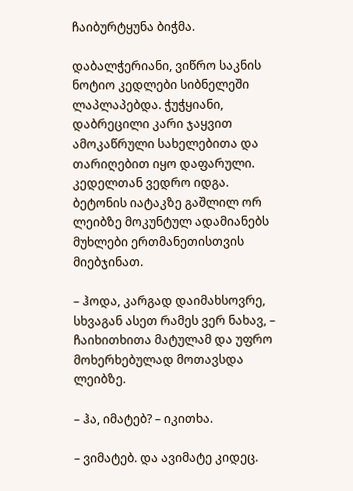ჩაიბურტყუნა ბიჭმა.

დაბალჭერიანი, ვიწრო საკნის ნოტიო კედლები სიბნელეში ლაპლაპებდა. ჭუჭყიანი, დაბრეცილი კარი ჯაყვით ამოკაწრული სახელებითა და თარიღებით იყო დაფარული. კედელთან ვედრო იდგა. ბეტონის იატაკზე გაშლილ ორ ლეიბზე მოკუნტულ ადამიანებს მუხლები ერთმანეთისთვის მიებჯინათ.

– ჰოდა, კარგად დაიმახსოვრე, სხვაგან ასეთ რამეს ვერ ნახავ, – ჩაიხითხითა მატულამ და უფრო მოხერხებულად მოთავსდა ლეიბზე.

– ჰა, იმატებ? – იკითხა.

– ვიმატებ. და ავიმატე კიდეც.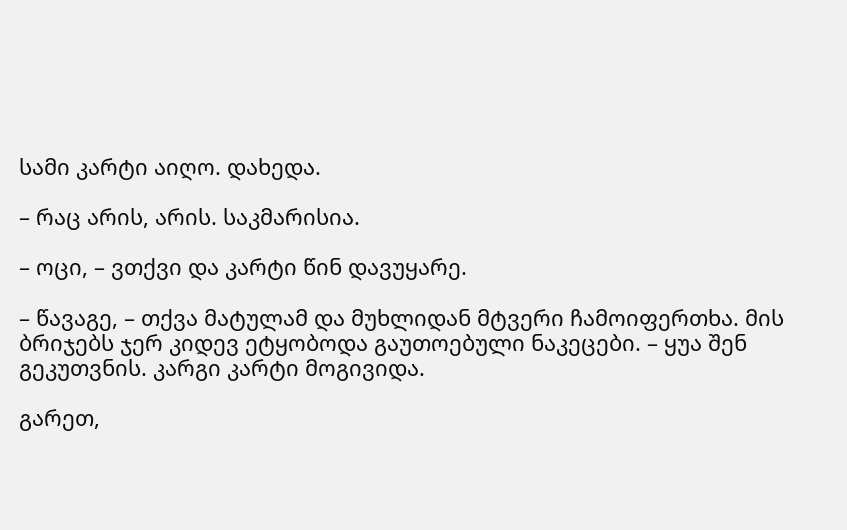სამი კარტი აიღო. დახედა.

– რაც არის, არის. საკმარისია.

– ოცი, – ვთქვი და კარტი წინ დავუყარე.

– წავაგე, – თქვა მატულამ და მუხლიდან მტვერი ჩამოიფერთხა. მის ბრიჯებს ჯერ კიდევ ეტყობოდა გაუთოებული ნაკეცები. – ყუა შენ გეკუთვნის. კარგი კარტი მოგივიდა.

გარეთ,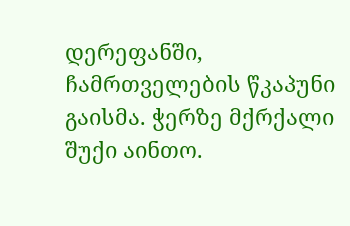დერეფანში, ჩამრთველების წკაპუნი გაისმა. ჭერზე მქრქალი შუქი აინთო.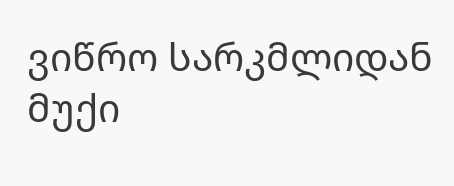ვიწრო სარკმლიდან მუქი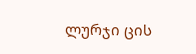ლურჯი ცის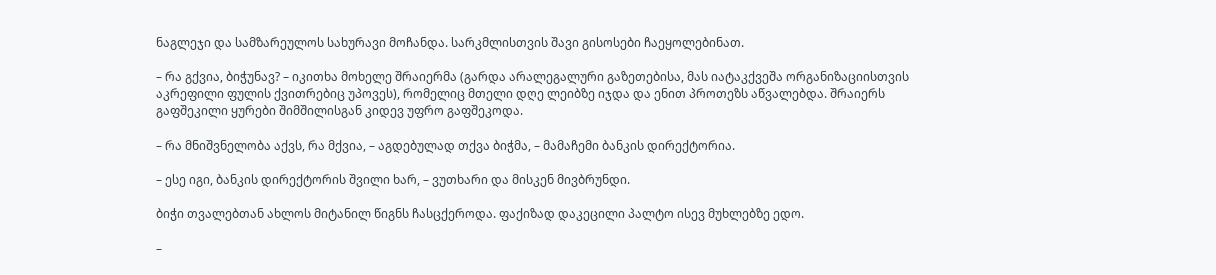ნაგლეჯი და სამზარეულოს სახურავი მოჩანდა. სარკმლისთვის შავი გისოსები ჩაეყოლებინათ.

– რა გქვია, ბიჭუნავ? – იკითხა მოხელე შრაიერმა (გარდა არალეგალური გაზეთებისა, მას იატაკქვეშა ორგანიზაციისთვის აკრეფილი ფულის ქვითრებიც უპოვეს), რომელიც მთელი დღე ლეიბზე იჯდა და ენით პროთეზს აწვალებდა. შრაიერს გაფშეკილი ყურები შიმშილისგან კიდევ უფრო გაფშეკოდა.

– რა მნიშვნელობა აქვს, რა მქვია, – აგდებულად თქვა ბიჭმა, – მამაჩემი ბანკის დირექტორია.

– ესე იგი, ბანკის დირექტორის შვილი ხარ, – ვუთხარი და მისკენ მივბრუნდი.

ბიჭი თვალებთან ახლოს მიტანილ წიგნს ჩასცქეროდა. ფაქიზად დაკეცილი პალტო ისევ მუხლებზე ედო.

–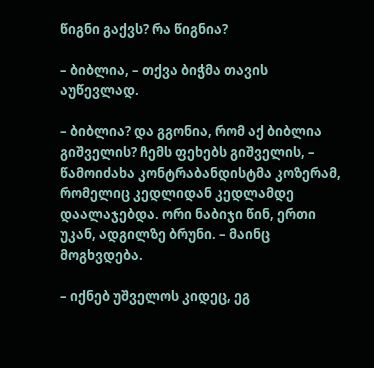წიგნი გაქვს? რა წიგნია?

– ბიბლია, – თქვა ბიჭმა თავის აუწევლად.

– ბიბლია? და გგონია, რომ აქ ბიბლია გიშველის? ჩემს ფეხებს გიშველის, – წამოიძახა კონტრაბანდისტმა კოზერამ, რომელიც კედლიდან კედლამდე დაალაჯებდა. ორი ნაბიჯი წინ, ერთი უკან, ადგილზე ბრუნი. – მაინც მოგხვდება.

– იქნებ უშველოს კიდეც, ეგ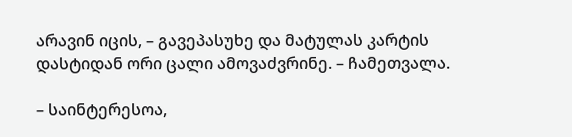არავინ იცის, – გავეპასუხე და მატულას კარტის დასტიდან ორი ცალი ამოვაძვრინე. – ჩამეთვალა.

– საინტერესოა,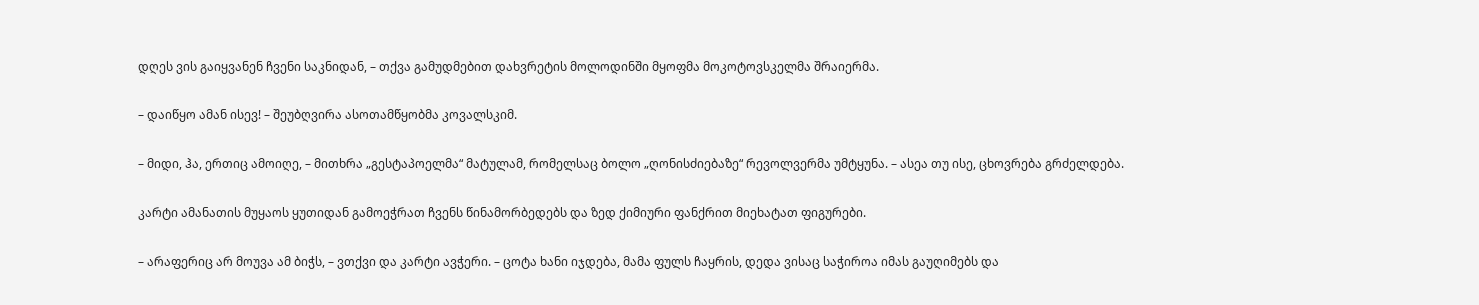დღეს ვის გაიყვანენ ჩვენი საკნიდან, – თქვა გამუდმებით დახვრეტის მოლოდინში მყოფმა მოკოტოვსკელმა შრაიერმა.

– დაიწყო ამან ისევ! – შეუბღვირა ასოთამწყობმა კოვალსკიმ.

– მიდი, ჰა, ერთიც ამოიღე, – მითხრა „გესტაპოელმა“ მატულამ, რომელსაც ბოლო „ღონისძიებაზე“ რევოლვერმა უმტყუნა. – ასეა თუ ისე, ცხოვრება გრძელდება.

კარტი ამანათის მუყაოს ყუთიდან გამოეჭრათ ჩვენს წინამორბედებს და ზედ ქიმიური ფანქრით მიეხატათ ფიგურები.

– არაფერიც არ მოუვა ამ ბიჭს, – ვთქვი და კარტი ავჭერი. – ცოტა ხანი იჯდება, მამა ფულს ჩაყრის, დედა ვისაც საჭიროა იმას გაუღიმებს და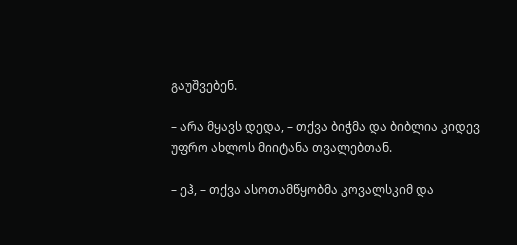გაუშვებენ.

– არა მყავს დედა, – თქვა ბიჭმა და ბიბლია კიდევ უფრო ახლოს მიიტანა თვალებთან.

– ეჰ, – თქვა ასოთამწყობმა კოვალსკიმ და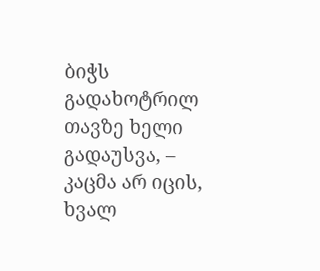ბიჭს გადახოტრილ თავზე ხელი გადაუსვა, – კაცმა არ იცის, ხვალ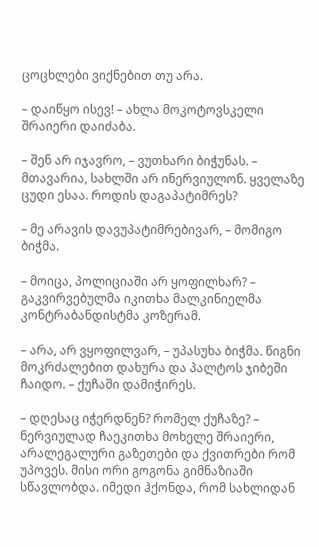ცოცხლები ვიქნებით თუ არა.

– დაიწყო ისევ! – ახლა მოკოტოვსკელი შრაიერი დაიძაბა.

– შენ არ იჯავრო, – ვუთხარი ბიჭუნას. – მთავარია, სახლში არ ინერვიულონ. ყველაზე ცუდი ესაა. როდის დაგაპატიმრეს?

– მე არავის დავუპატიმრებივარ, – მომიგო ბიჭმა.

– მოიცა, პოლიციაში არ ყოფილხარ? – გაკვირვებულმა იკითხა მალკინიელმა კონტრაბანდისტმა კოზერამ.

– არა, არ ვყოფილვარ, – უპასუხა ბიჭმა. წიგნი მოკრძალებით დახურა და პალტოს ჯიბეში ჩაიდო. – ქუჩაში დამიჭირეს.

– დღესაც იჭერდნენ? რომელ ქუჩაზე? – ნერვიულად ჩაეკითხა მოხელე შრაიერი, არალეგალური გაზეთები და ქვითრები რომ უპოვეს. მისი ორი გოგონა გიმნაზიაში სწავლობდა. იმედი ჰქონდა, რომ სახლიდან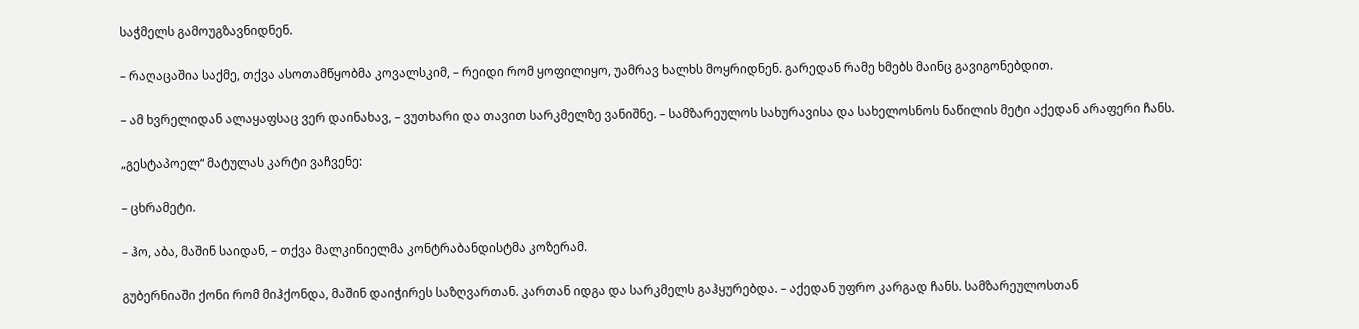საჭმელს გამოუგზავნიდნენ.

– რაღაცაშია საქმე, თქვა ასოთამწყობმა კოვალსკიმ, – რეიდი რომ ყოფილიყო, უამრავ ხალხს მოყრიდნენ. გარედან რამე ხმებს მაინც გავიგონებდით.

– ამ ხვრელიდან ალაყაფსაც ვერ დაინახავ, – ვუთხარი და თავით სარკმელზე ვანიშნე. – სამზარეულოს სახურავისა და სახელოსნოს ნაწილის მეტი აქედან არაფერი ჩანს.

„გესტაპოელ“ მატულას კარტი ვაჩვენე:

– ცხრამეტი.

– ჰო, აბა, მაშინ საიდან, – თქვა მალკინიელმა კონტრაბანდისტმა კოზერამ.

გუბერნიაში ქონი რომ მიჰქონდა, მაშინ დაიჭირეს საზღვართან. კართან იდგა და სარკმელს გაჰყურებდა. – აქედან უფრო კარგად ჩანს. სამზარეულოსთან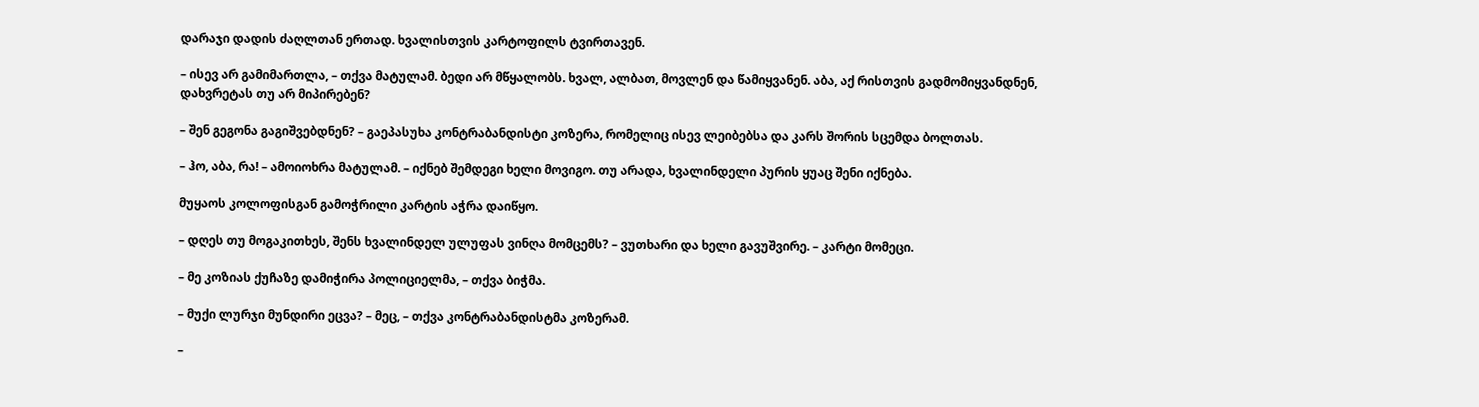დარაჯი დადის ძაღლთან ერთად. ხვალისთვის კარტოფილს ტვირთავენ.

– ისევ არ გამიმართლა, – თქვა მატულამ. ბედი არ მწყალობს. ხვალ, ალბათ, მოვლენ და წამიყვანენ. აბა, აქ რისთვის გადმომიყვანდნენ, დახვრეტას თუ არ მიპირებენ?

– შენ გეგონა გაგიშვებდნენ? – გაეპასუხა კონტრაბანდისტი კოზერა, რომელიც ისევ ლეიბებსა და კარს შორის სცემდა ბოლთას.

– ჰო, აბა, რა! – ამოიოხრა მატულამ. – იქნებ შემდეგი ხელი მოვიგო. თუ არადა, ხვალინდელი პურის ყუაც შენი იქნება.

მუყაოს კოლოფისგან გამოჭრილი კარტის აჭრა დაიწყო.

– დღეს თუ მოგაკითხეს, შენს ხვალინდელ ულუფას ვინღა მომცემს? – ვუთხარი და ხელი გავუშვირე. – კარტი მომეცი.

– მე კოზიას ქუჩაზე დამიჭირა პოლიციელმა, – თქვა ბიჭმა.

– მუქი ლურჯი მუნდირი ეცვა? – მეც, – თქვა კონტრაბანდისტმა კოზერამ.

–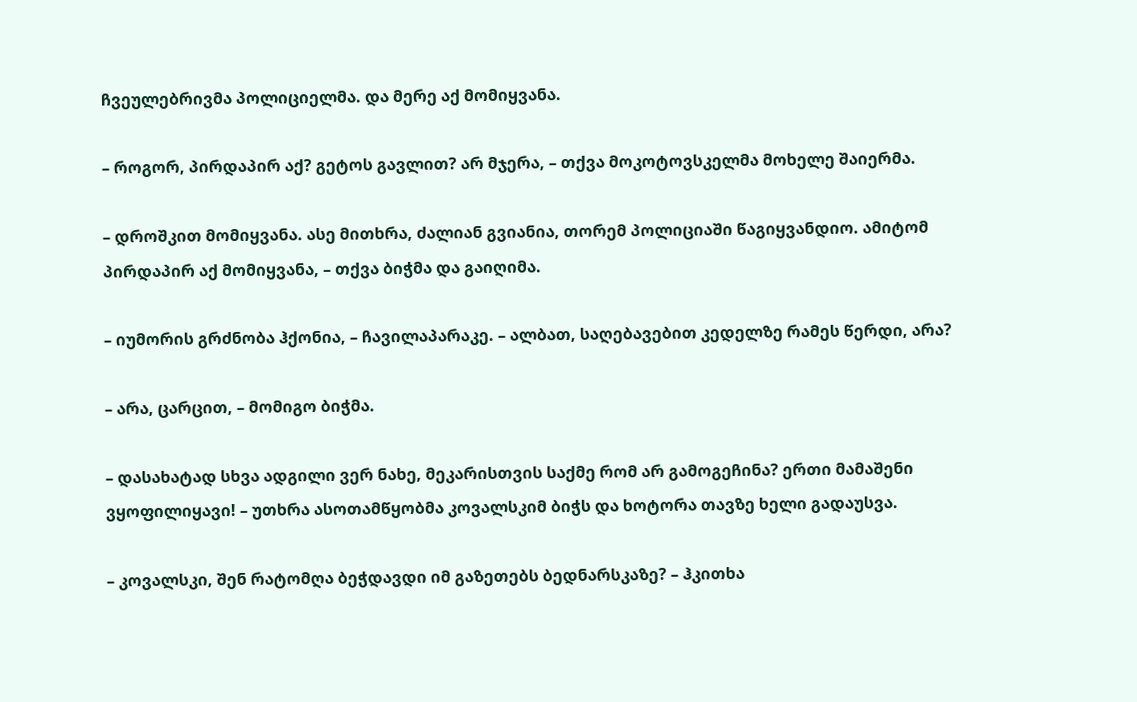ჩვეულებრივმა პოლიციელმა. და მერე აქ მომიყვანა.

– როგორ, პირდაპირ აქ? გეტოს გავლით? არ მჯერა, – თქვა მოკოტოვსკელმა მოხელე შაიერმა.

– დროშკით მომიყვანა. ასე მითხრა, ძალიან გვიანია, თორემ პოლიციაში წაგიყვანდიო. ამიტომ პირდაპირ აქ მომიყვანა, – თქვა ბიჭმა და გაიღიმა.

– იუმორის გრძნობა ჰქონია, – ჩავილაპარაკე. – ალბათ, საღებავებით კედელზე რამეს წერდი, არა?

– არა, ცარცით, – მომიგო ბიჭმა.

– დასახატად სხვა ადგილი ვერ ნახე, მეკარისთვის საქმე რომ არ გამოგეჩინა? ერთი მამაშენი ვყოფილიყავი! – უთხრა ასოთამწყობმა კოვალსკიმ ბიჭს და ხოტორა თავზე ხელი გადაუსვა.

– კოვალსკი, შენ რატომღა ბეჭდავდი იმ გაზეთებს ბედნარსკაზე? – ჰკითხა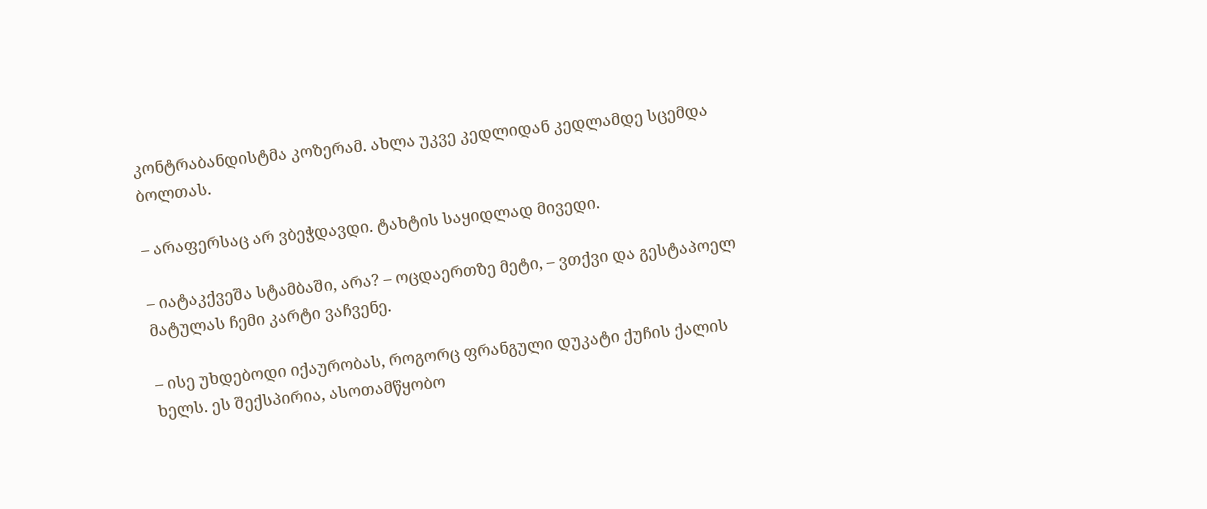კონტრაბანდისტმა კოზერამ. ახლა უკვე კედლიდან კედლამდე სცემდა ბოლთას.

– არაფერსაც არ ვბეჭდავდი. ტახტის საყიდლად მივედი.

– იატაკქვეშა სტამბაში, არა? – ოცდაერთზე მეტი, – ვთქვი და გესტაპოელ მატულას ჩემი კარტი ვაჩვენე.

– ისე უხდებოდი იქაურობას, როგორც ფრანგული დუკატი ქუჩის ქალის ხელს. ეს შექსპირია, ასოთამწყობო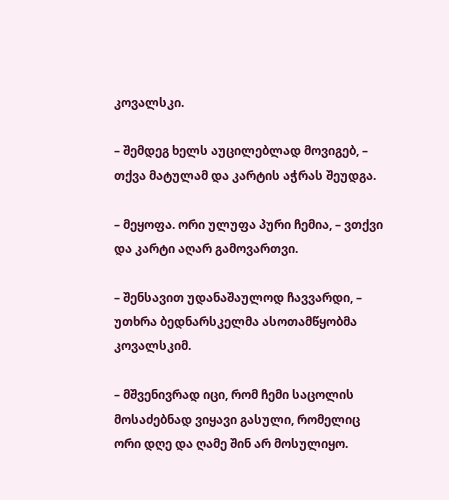კოვალსკი.

– შემდეგ ხელს აუცილებლად მოვიგებ, – თქვა მატულამ და კარტის აჭრას შეუდგა.

– მეყოფა. ორი ულუფა პური ჩემია, – ვთქვი და კარტი აღარ გამოვართვი.

– შენსავით უდანაშაულოდ ჩავვარდი, – უთხრა ბედნარსკელმა ასოთამწყობმა კოვალსკიმ.

– მშვენივრად იცი, რომ ჩემი საცოლის მოსაძებნად ვიყავი გასული, რომელიც ორი დღე და ღამე შინ არ მოსულიყო.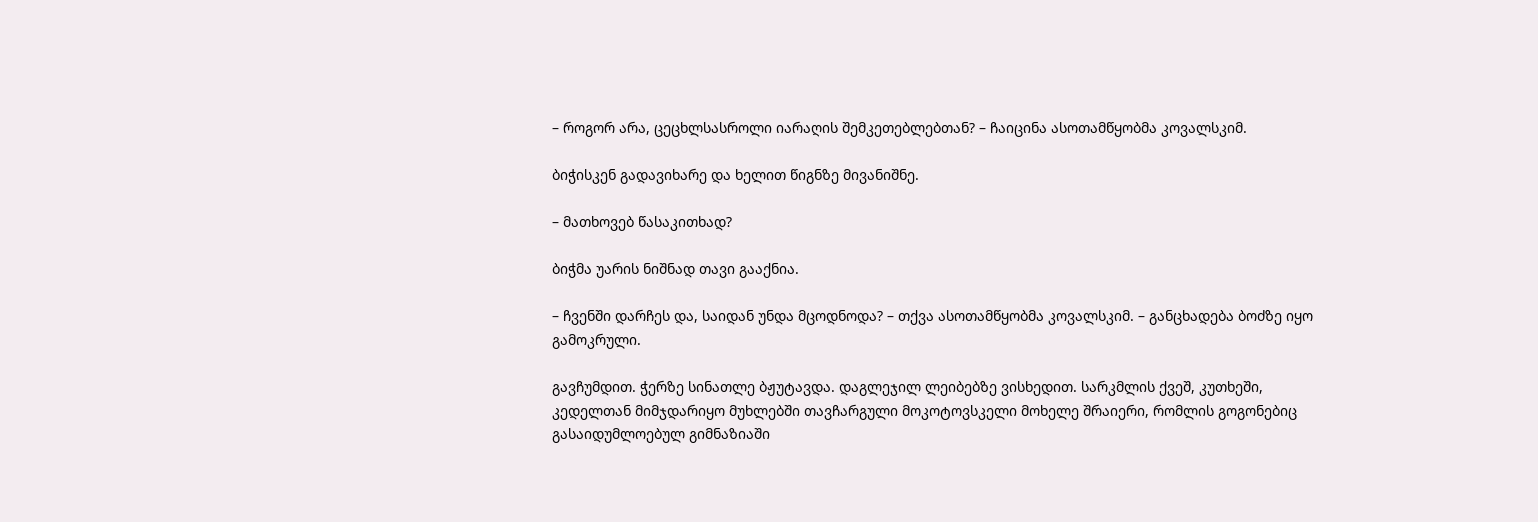– როგორ არა, ცეცხლსასროლი იარაღის შემკეთებლებთან? – ჩაიცინა ასოთამწყობმა კოვალსკიმ.

ბიჭისკენ გადავიხარე და ხელით წიგნზე მივანიშნე.

– მათხოვებ წასაკითხად?

ბიჭმა უარის ნიშნად თავი გააქნია.

– ჩვენში დარჩეს და, საიდან უნდა მცოდნოდა? – თქვა ასოთამწყობმა კოვალსკიმ. – განცხადება ბოძზე იყო გამოკრული.

გავჩუმდით. ჭერზე სინათლე ბჟუტავდა. დაგლეჯილ ლეიბებზე ვისხედით. სარკმლის ქვეშ, კუთხეში, კედელთან მიმჯდარიყო მუხლებში თავჩარგული მოკოტოვსკელი მოხელე შრაიერი, რომლის გოგონებიც გასაიდუმლოებულ გიმნაზიაში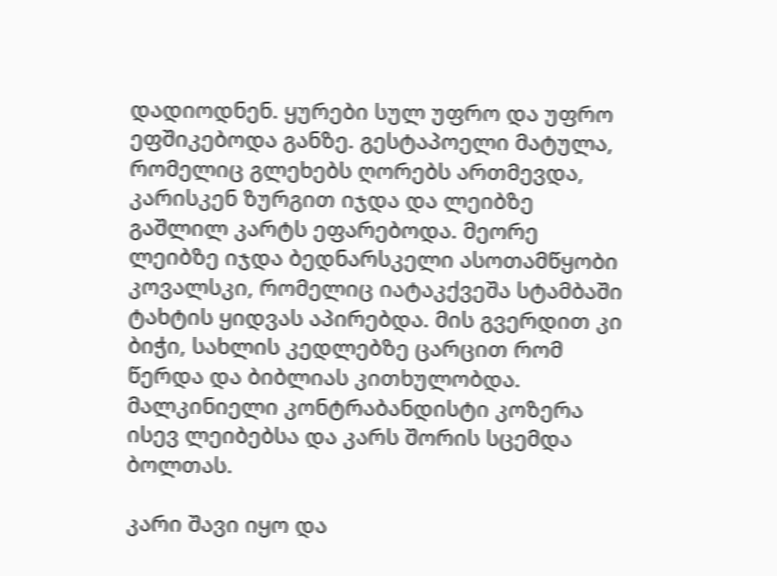დადიოდნენ. ყურები სულ უფრო და უფრო ეფშიკებოდა განზე. გესტაპოელი მატულა, რომელიც გლეხებს ღორებს ართმევდა, კარისკენ ზურგით იჯდა და ლეიბზე გაშლილ კარტს ეფარებოდა. მეორე ლეიბზე იჯდა ბედნარსკელი ასოთამწყობი კოვალსკი, რომელიც იატაკქვეშა სტამბაში ტახტის ყიდვას აპირებდა. მის გვერდით კი ბიჭი, სახლის კედლებზე ცარცით რომ წერდა და ბიბლიას კითხულობდა. მალკინიელი კონტრაბანდისტი კოზერა ისევ ლეიბებსა და კარს შორის სცემდა ბოლთას.

კარი შავი იყო და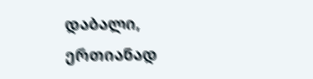დაბალი, ერთიანად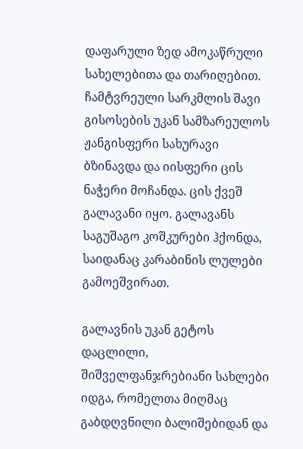დაფარული ზედ ამოკაწრული სახელებითა და თარიღებით. ჩამტვრეული სარკმლის შავი გისოსების უკან სამზარეულოს ჟანგისფერი სახურავი ბზინავდა და იისფერი ცის ნაჭერი მოჩანდა. ცის ქვეშ გალავანი იყო. გალავანს საგუშაგო კოშკურები ჰქონდა, საიდანაც კარაბინის ლულები გამოეშვირათ.

გალავნის უკან გეტოს დაცლილი, შიშველფანჯრებიანი სახლები იდგა, რომელთა მიღმაც გაბდღვნილი ბალიშებიდან და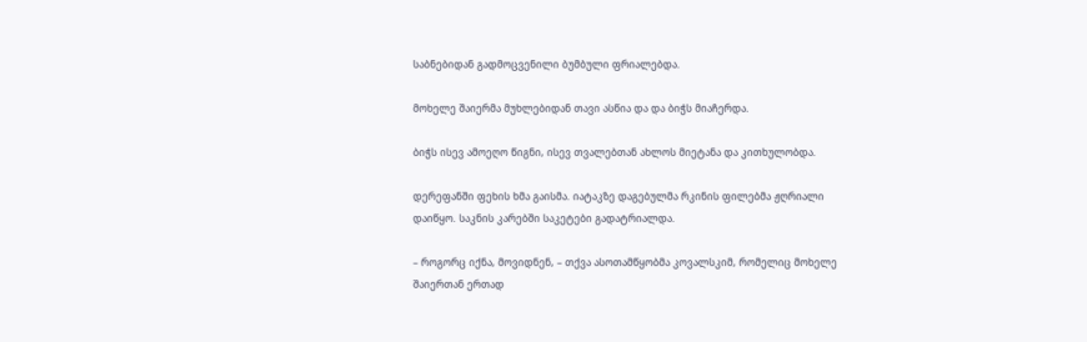საბნებიდან გადმოცვენილი ბუმბული ფრიალებდა.

მოხელე შაიერმა მუხლებიდან თავი ასწია და და ბიჭს მიაჩერდა.

ბიჭს ისევ ამოეღო წიგნი, ისევ თვალებთან ახლოს მიეტანა და კითხულობდა.

დერეფანში ფეხის ხმა გაისმა. იატაკზე დაგებულმა რკინის ფილებმა ჟღრიალი დაიწყო. საკნის კარებში საკეტები გადატრიალდა.

– როგორც იქნა, მოვიდნენ, – თქვა ასოთამწყობმა კოვალსკიმ, რომელიც მოხელე შაიერთან ერთად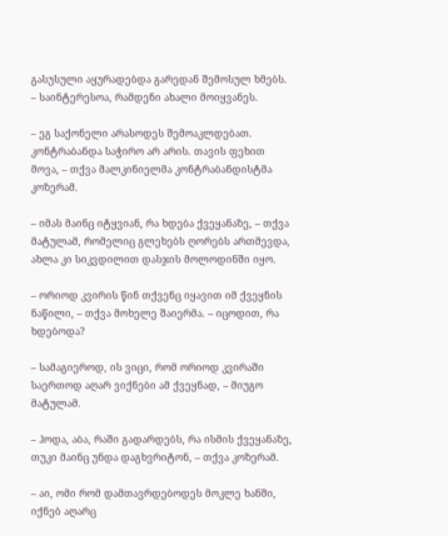გასუსული აყურადებდა გარედან შემოსულ ხმებს. – საინტერესოა, რამდენი ახალი მოიყვანეს.

– ეგ საქონელი არასოდეს შემოაკლდებათ. კონტრაბანდა საჭირო არ არის. თავის ფეხით მოვა, – თქვა მალკინიელმა კონტრაბანდისტმა კოზერამ.

– იმას მაინც იტყვიან, რა ხდება ქვეყანაზე, – თქვა მატულამ, რომელიც გლეხებს ღორებს ართმევდა, ახლა კი სიკვდილით დასჯის მოლოდინში იყო.

– ორიოდ კვირის წინ თქვენც იყავით იმ ქვეყნის ნაწილი, – თქვა მოხელე შაიერმა. – იცოდით, რა ხდებოდა?

– სამაგიეროდ, ის ვიცი, რომ ორიოდ კვირაში საერთოდ აღარ ვიქნები ამ ქვეყნად, – მიუგო მატულამ.

– ჰოდა, აბა, რაში გადარდებს, რა ისმის ქვეყანაზე, თუკი მაინც უნდა დაგხვრიტონ, – თქვა კოზერამ.

– აი, ომი რომ დამთავრდებოდეს მოკლე ხანში, იქნებ აღარც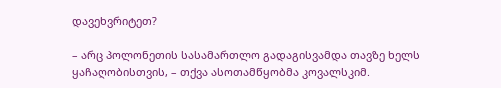დავეხვრიტეთ?

– არც პოლონეთის სასამართლო გადაგისვამდა თავზე ხელს ყაჩაღობისთვის, – თქვა ასოთამწყობმა კოვალსკიმ.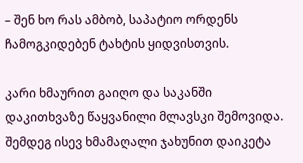– შენ ხო რას ამბობ, საპატიო ორდენს ჩამოგკიდებენ ტახტის ყიდვისთვის.

კარი ხმაურით გაიღო და საკანში დაკითხვაზე წაყვანილი მლავსკი შემოვიდა. შემდეგ ისევ ხმამაღალი ჯახუნით დაიკეტა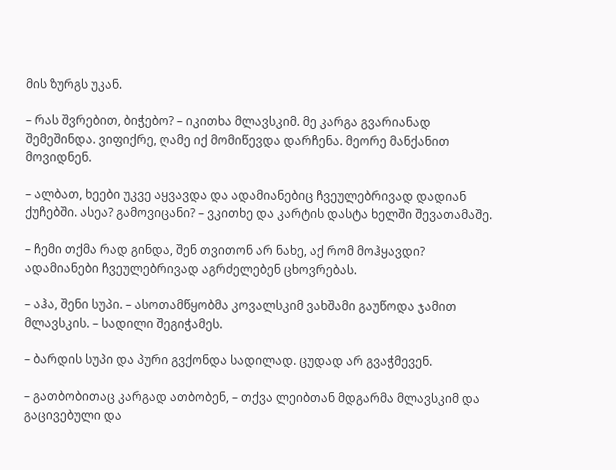მის ზურგს უკან.

– რას შვრებით, ბიჭებო? – იკითხა მლავსკიმ. მე კარგა გვარიანად შემეშინდა. ვიფიქრე, ღამე იქ მომიწევდა დარჩენა. მეორე მანქანით მოვიდნენ.

– ალბათ, ხეები უკვე აყვავდა და ადამიანებიც ჩვეულებრივად დადიან ქუჩებში. ასეა? გამოვიცანი? – ვკითხე და კარტის დასტა ხელში შევათამაშე.

– ჩემი თქმა რად გინდა, შენ თვითონ არ ნახე, აქ რომ მოჰყავდი? ადამიანები ჩვეულებრივად აგრძელებენ ცხოვრებას.

– აჰა, შენი სუპი. – ასოთამწყობმა კოვალსკიმ ვახშამი გაუწოდა ჯამით მლავსკის. – სადილი შეგიჭამეს.

– ბარდის სუპი და პური გვქონდა სადილად. ცუდად არ გვაჭმევენ.

– გათბობითაც კარგად ათბობენ, – თქვა ლეიბთან მდგარმა მლავსკიმ და გაცივებული და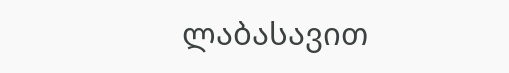ლაბასავით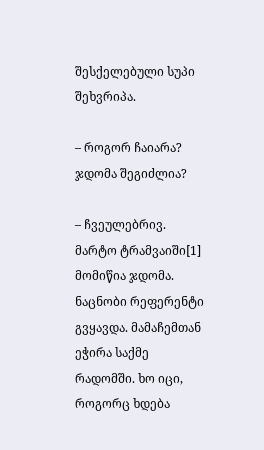შესქელებული სუპი შეხვრიპა.

– როგორ ჩაიარა? ჯდომა შეგიძლია?

– ჩვეულებრივ. მარტო ტრამვაიში[1] მომიწია ჯდომა. ნაცნობი რეფერენტი გვყავდა. მამაჩემთან ეჭირა საქმე რადომში. ხო იცი, როგორც ხდება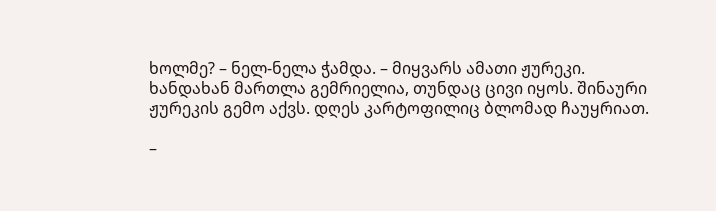ხოლმე? – ნელ-ნელა ჭამდა. – მიყვარს ამათი ჟურეკი. ხანდახან მართლა გემრიელია, თუნდაც ცივი იყოს. შინაური ჟურეკის გემო აქვს. დღეს კარტოფილიც ბლომად ჩაუყრიათ.

–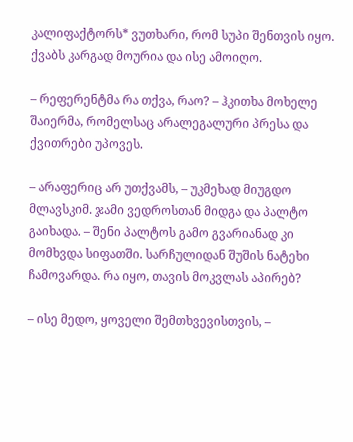კალიფაქტორს* ვუთხარი, რომ სუპი შენთვის იყო. ქვაბს კარგად მოურია და ისე ამოიღო.

– რეფერენტმა რა თქვა, რაო? – ჰკითხა მოხელე შაიერმა, რომელსაც არალეგალური პრესა და ქვითრები უპოვეს.

– არაფერიც არ უთქვამს, – უკმეხად მიუგდო მლავსკიმ. ჯამი ვედროსთან მიდგა და პალტო გაიხადა. – შენი პალტოს გამო გვარიანად კი მომხვდა სიფათში. სარჩულიდან შუშის ნატეხი ჩამოვარდა. რა იყო, თავის მოკვლას აპირებ?

– ისე მედო, ყოველი შემთხვევისთვის, –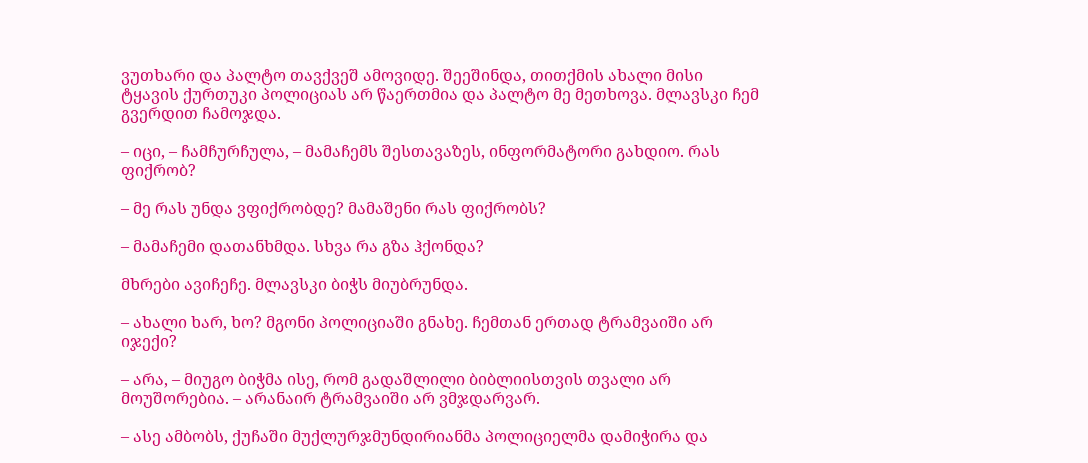ვუთხარი და პალტო თავქვეშ ამოვიდე. შეეშინდა, თითქმის ახალი მისი ტყავის ქურთუკი პოლიციას არ წაერთმია და პალტო მე მეთხოვა. მლავსკი ჩემ გვერდით ჩამოჯდა.

– იცი, – ჩამჩურჩულა, – მამაჩემს შესთავაზეს, ინფორმატორი გახდიო. რას ფიქრობ?

– მე რას უნდა ვფიქრობდე? მამაშენი რას ფიქრობს?

– მამაჩემი დათანხმდა. სხვა რა გზა ჰქონდა?

მხრები ავიჩეჩე. მლავსკი ბიჭს მიუბრუნდა.

– ახალი ხარ, ხო? მგონი პოლიციაში გნახე. ჩემთან ერთად ტრამვაიში არ იჯექი?

– არა, – მიუგო ბიჭმა ისე, რომ გადაშლილი ბიბლიისთვის თვალი არ მოუშორებია. – არანაირ ტრამვაიში არ ვმჯდარვარ.

– ასე ამბობს, ქუჩაში მუქლურჯმუნდირიანმა პოლიციელმა დამიჭირა და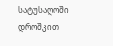სატუსაღოში დროშკით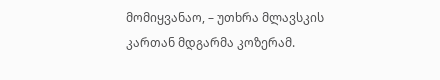მომიყვანაო, – უთხრა მლავსკის კართან მდგარმა კოზერამ.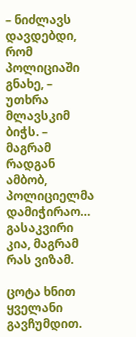– ნიძლავს დავდებდი, რომ პოლიციაში გნახე, – უთხრა მლავსკიმ ბიჭს. – მაგრამ რადგან ამბობ, პოლიციელმა დამიჭირაო… გასაკვირი კია, მაგრამ რას ვიზამ.

ცოტა ხნით ყველანი გავჩუმდით.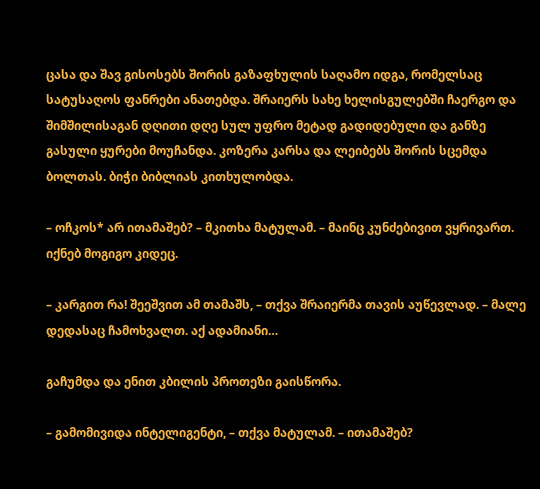ცასა და შავ გისოსებს შორის გაზაფხულის საღამო იდგა, რომელსაც სატუსაღოს ფანრები ანათებდა. შრაიერს სახე ხელისგულებში ჩაერგო და შიმშილისაგან დღითი დღე სულ უფრო მეტად გადიდებული და განზე გასული ყურები მოუჩანდა. კოზერა კარსა და ლეიბებს შორის სცემდა ბოლთას. ბიჭი ბიბლიას კითხულობდა.

– ოჩკოს* არ ითამაშებ? – მკითხა მატულამ. – მაინც კუნძებივით ვყრივართ. იქნებ მოგიგო კიდეც.

– კარგით რა! შეეშვით ამ თამაშს, – თქვა შრაიერმა თავის აუწევლად. – მალე დედასაც ჩამოხვალთ. აქ ადამიანი…

გაჩუმდა და ენით კბილის პროთეზი გაისწორა.

– გამომივიდა ინტელიგენტი, – თქვა მატულამ. – ითამაშებ?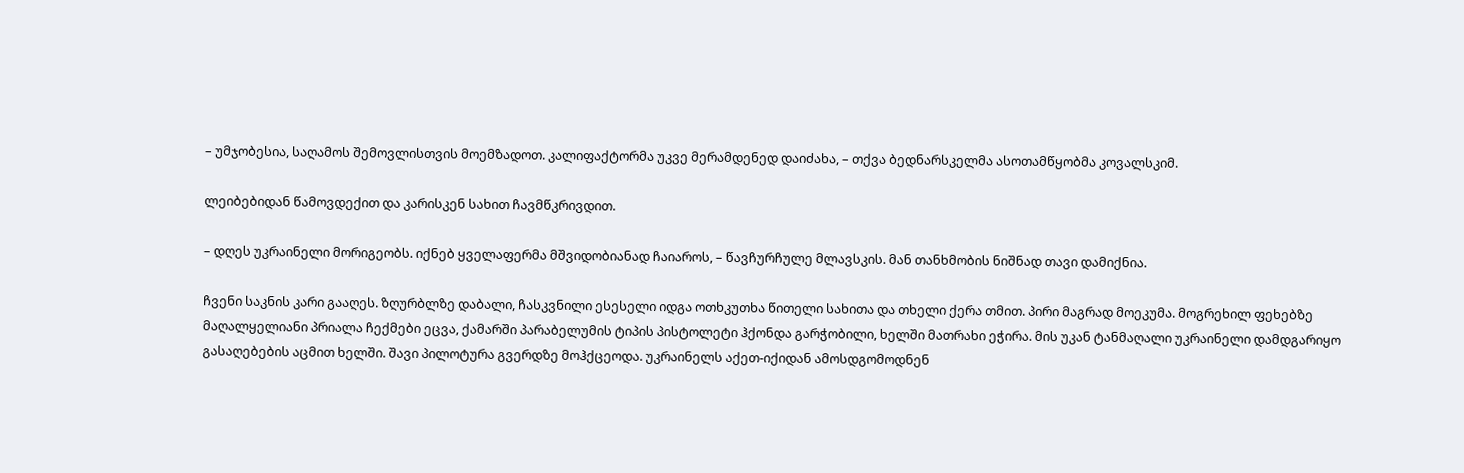– უმჯობესია, საღამოს შემოვლისთვის მოემზადოთ. კალიფაქტორმა უკვე მერამდენედ დაიძახა, – თქვა ბედნარსკელმა ასოთამწყობმა კოვალსკიმ.

ლეიბებიდან წამოვდექით და კარისკენ სახით ჩავმწკრივდით.

– დღეს უკრაინელი მორიგეობს. იქნებ ყველაფერმა მშვიდობიანად ჩაიაროს, – წავჩურჩულე მლავსკის. მან თანხმობის ნიშნად თავი დამიქნია.

ჩვენი საკნის კარი გააღეს. ზღურბლზე დაბალი, ჩასკვნილი ესესელი იდგა ოთხკუთხა წითელი სახითა და თხელი ქერა თმით. პირი მაგრად მოეკუმა. მოგრეხილ ფეხებზე მაღალყელიანი პრიალა ჩექმები ეცვა, ქამარში პარაბელუმის ტიპის პისტოლეტი ჰქონდა გარჭობილი, ხელში მათრახი ეჭირა. მის უკან ტანმაღალი უკრაინელი დამდგარიყო გასაღებების აცმით ხელში. შავი პილოტურა გვერდზე მოჰქცეოდა. უკრაინელს აქეთ-იქიდან ამოსდგომოდნენ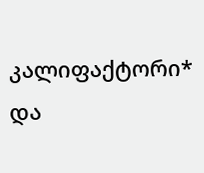კალიფაქტორი* და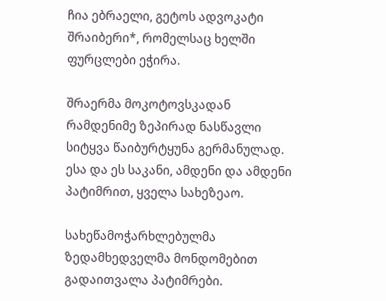ჩია ებრაელი, გეტოს ადვოკატი შრაიბერი*, რომელსაც ხელში ფურცლები ეჭირა.

შრაერმა მოკოტოვსკადან რამდენიმე ზეპირად ნასწავლი სიტყვა წაიბურტყუნა გერმანულად. ესა და ეს საკანი, ამდენი და ამდენი პატიმრით, ყველა სახეზეაო.

სახეწამოჭარხლებულმა ზედამხედველმა მონდომებით გადაითვალა პატიმრები.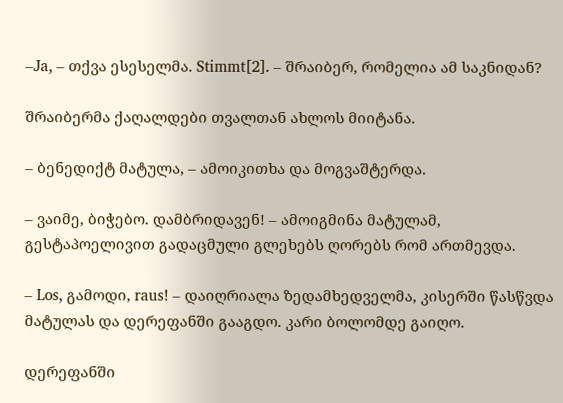–Ja, – თქვა ესესელმა. Stimmt[2]. – შრაიბერ, რომელია ამ საკნიდან?

შრაიბერმა ქაღალდები თვალთან ახლოს მიიტანა.

– ბენედიქტ მატულა, – ამოიკითხა და მოგვაშტერდა.

– ვაიმე, ბიჭებო. დამბრიდავენ! – ამოიგმინა მატულამ, გესტაპოელივით გადაცმული გლეხებს ღორებს რომ ართმევდა.

– Los, გამოდი, raus! – დაიღრიალა ზედამხედველმა, კისერში წასწვდა მატულას და დერეფანში გააგდო. კარი ბოლომდე გაიღო.

დერეფანში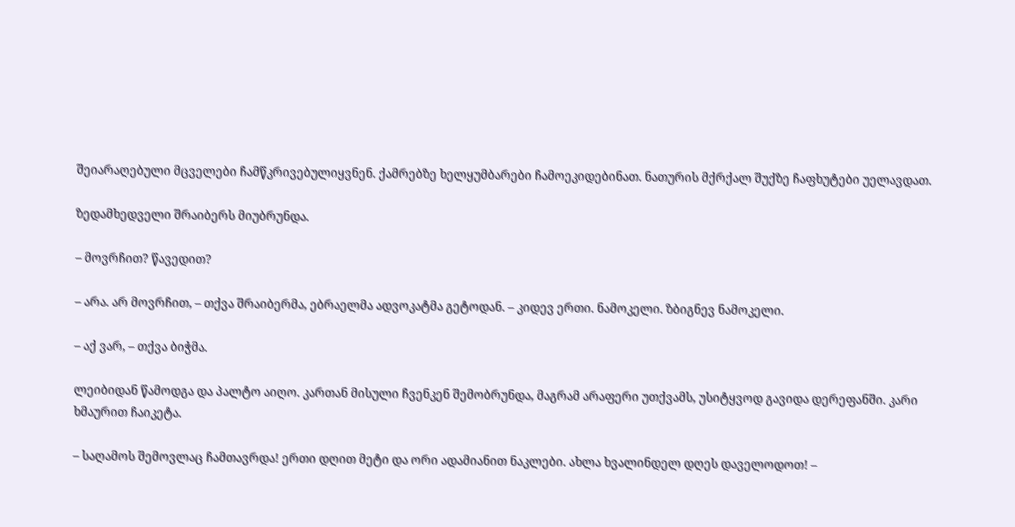შეიარაღებული მცველები ჩამწკრივებულიყვნენ. ქამრებზე ხელყუმბარები ჩამოეკიდებინათ. ნათურის მქრქალ შუქზე ჩაფხუტები უელავდათ.

ზედამხედველი შრაიბერს მიუბრუნდა.

– მოვრჩით? წავედით?

– არა. არ მოვრჩით, – თქვა შრაიბერმა, ებრაელმა ადვოკატმა გეტოდან. – კიდევ ერთი. ნამოკელი. ზბიგნევ ნამოკელი.

– აქ ვარ, – თქვა ბიჭმა.

ლეიბიდან წამოდგა და პალტო აიღო. კართან მისული ჩვენკენ შემობრუნდა, მაგრამ არაფერი უთქვამს, უსიტყვოდ გავიდა დერეფანში. კარი ხმაურით ჩაიკეტა.

– საღამოს შემოვლაც ჩამთავრდა! ერთი დღით მეტი და ორი ადამიანით ნაკლები. ახლა ხვალინდელ დღეს დაველოდოთ! –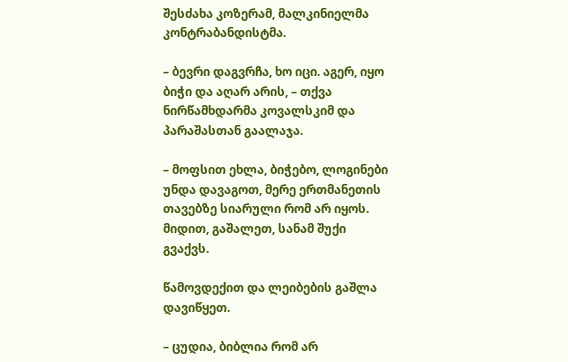შესძახა კოზერამ, მალკინიელმა კონტრაბანდისტმა.

– ბევრი დაგვრჩა, ხო იცი. აგერ, იყო ბიჭი და აღარ არის, – თქვა ნირწამხდარმა კოვალსკიმ და პარაშასთან გაალაჯა.

– მოფსით ეხლა, ბიჭებო, ლოგინები უნდა დავაგოთ, მერე ერთმანეთის თავებზე სიარული რომ არ იყოს. მიდით, გაშალეთ, სანამ შუქი გვაქვს.

წამოვდექით და ლეიბების გაშლა დავიწყეთ.

– ცუდია, ბიბლია რომ არ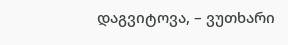დაგვიტოვა, – ვუთხარი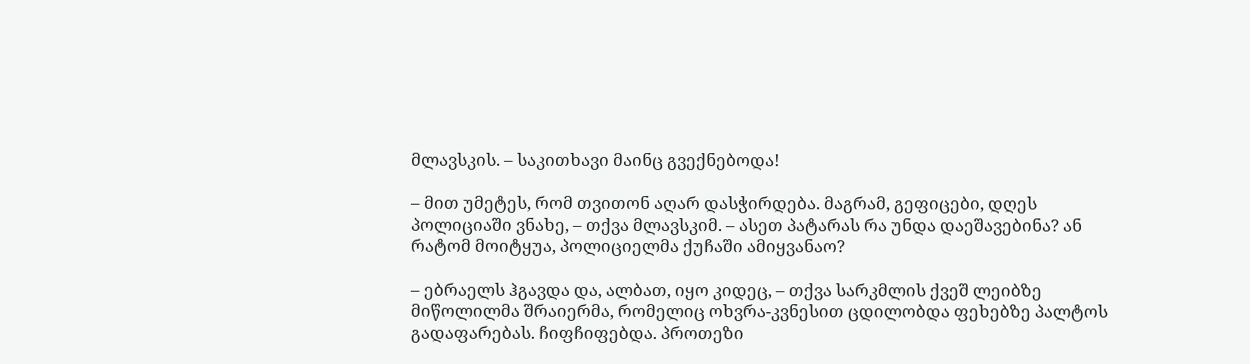მლავსკის. – საკითხავი მაინც გვექნებოდა!

– მით უმეტეს, რომ თვითონ აღარ დასჭირდება. მაგრამ, გეფიცები, დღეს პოლიციაში ვნახე, – თქვა მლავსკიმ. – ასეთ პატარას რა უნდა დაეშავებინა? ან რატომ მოიტყუა, პოლიციელმა ქუჩაში ამიყვანაო?

– ებრაელს ჰგავდა და, ალბათ, იყო კიდეც, – თქვა სარკმლის ქვეშ ლეიბზე მიწოლილმა შრაიერმა, რომელიც ოხვრა-კვნესით ცდილობდა ფეხებზე პალტოს გადაფარებას. ჩიფჩიფებდა. პროთეზი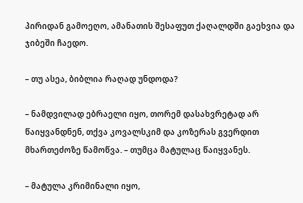პირიდან გამოეღო, ამანათის შესაფუთ ქაღალდში გაეხვია და ჯიბეში ჩაედო.

– თუ ასეა, ბიბლია რაღად უნდოდა?

– ნამდვილად ებრაელი იყო, თორემ დასახვრეტად არ წაიყვანდნენ, თქვა კოვალსკიმ და კოზერას გვერდით მხართეძოზე წამოწვა. – თუმცა მატულაც წაიყვანეს.

– მატულა კრიმინალი იყო,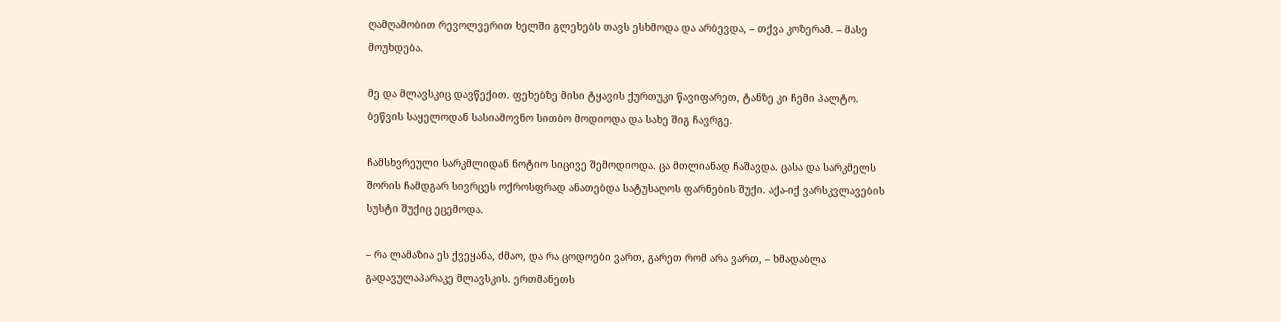ღამღამობით რევოლვერით ხელში გლეხებს თავს ესხმოდა და არბევდა, – თქვა კოზერამ. – მასე მოუხდება.

მე და მლავსკიც დავწექით. ფეხებზე მისი ტყავის ქურთუკი წავიფარეთ, ტანზე კი ჩემი პალტო. ბეწვის საყელოდან სასიამოვნო სითბო მოდიოდა და სახე შიგ ჩავრგე.

ჩამსხვრეული სარკმლიდან ნოტიო სიცივე შემოდიოდა. ცა მთლიანად ჩაშავდა. ცასა და სარკმელს შორის ჩამდგარ სივრცეს ოქროსფრად ანათებდა სატუსაღოს ფარნების შუქი. აქა-იქ ვარსკვლავების სუსტი შუქიც ეცემოდა.

– რა ლამაზია ეს ქვეყანა, ძმაო, და რა ცოდოები ვართ, გარეთ რომ არა ვართ, – ხმადაბლა გადავულაპარაკე მლავსკის. ერთმანეთს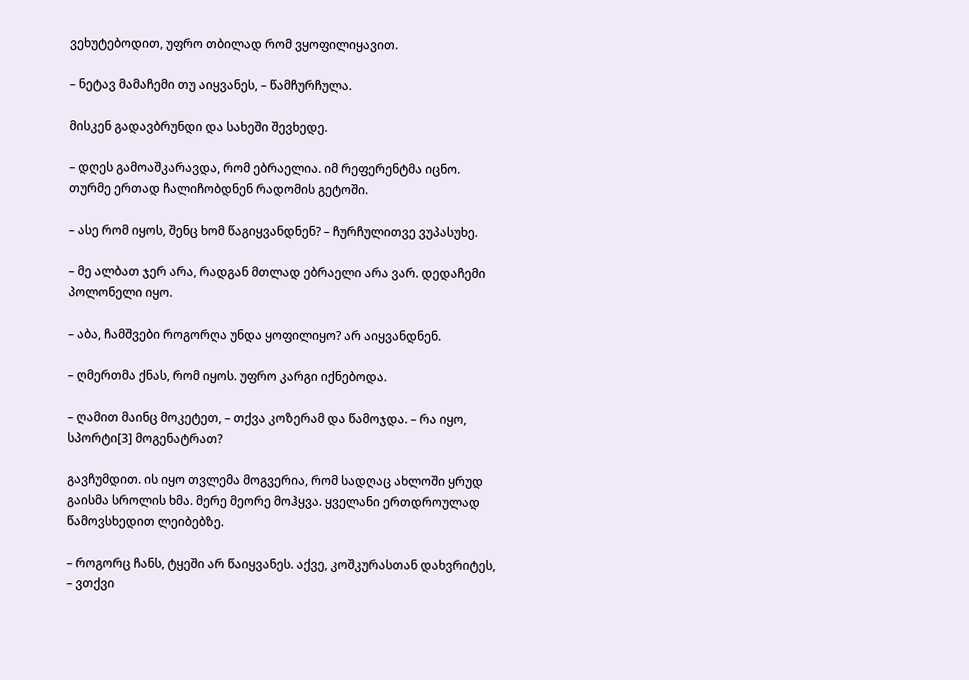ვეხუტებოდით, უფრო თბილად რომ ვყოფილიყავით.

– ნეტავ მამაჩემი თუ აიყვანეს, – წამჩურჩულა.

მისკენ გადავბრუნდი და სახეში შევხედე.

– დღეს გამოაშკარავდა, რომ ებრაელია. იმ რეფერენტმა იცნო. თურმე ერთად ჩალიჩობდნენ რადომის გეტოში.

– ასე რომ იყოს, შენც ხომ წაგიყვანდნენ? – ჩურჩულითვე ვუპასუხე.

– მე ალბათ ჯერ არა, რადგან მთლად ებრაელი არა ვარ. დედაჩემი პოლონელი იყო.

– აბა, ჩამშვები როგორღა უნდა ყოფილიყო? არ აიყვანდნენ.

– ღმერთმა ქნას, რომ იყოს. უფრო კარგი იქნებოდა.

– ღამით მაინც მოკეტეთ, – თქვა კოზერამ და წამოჯდა. – რა იყო, სპორტი[3] მოგენატრათ?

გავჩუმდით. ის იყო თვლემა მოგვერია, რომ სადღაც ახლოში ყრუდ გაისმა სროლის ხმა. მერე მეორე მოჰყვა. ყველანი ერთდროულად წამოვსხედით ლეიბებზე.

– როგორც ჩანს, ტყეში არ წაიყვანეს. აქვე, კოშკურასთან დახვრიტეს, – ვთქვი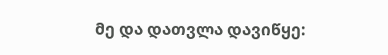მე და დათვლა დავიწყე: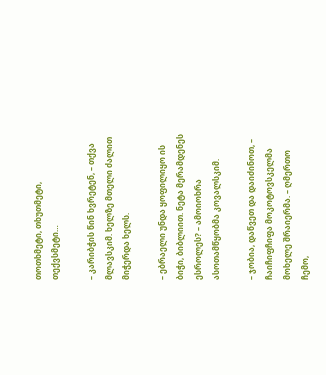თოთხმეტი, თხუთმეტი, თექვსმეტი…

– კარიბჭის წინ ხვრეტენ, – თქვა მლავსკიმ. ხელზე მთელი ძალით მიჭერდა ხელს.

– ებრაელი უნდა ყოფილიყო ის ბიჭი, ბიბლიით. ნეტა მერამდენეს ესროლეს? – ამოიოხრა ასოთამწყობმა კოვალსკიმ.

– ჯობია, დაწვეთ და დაიძინოთ, – ჩაიჩიფჩიფა მოკოტოვსკელმა მოხელე შრაიერმა. – ღმერთო ჩემო,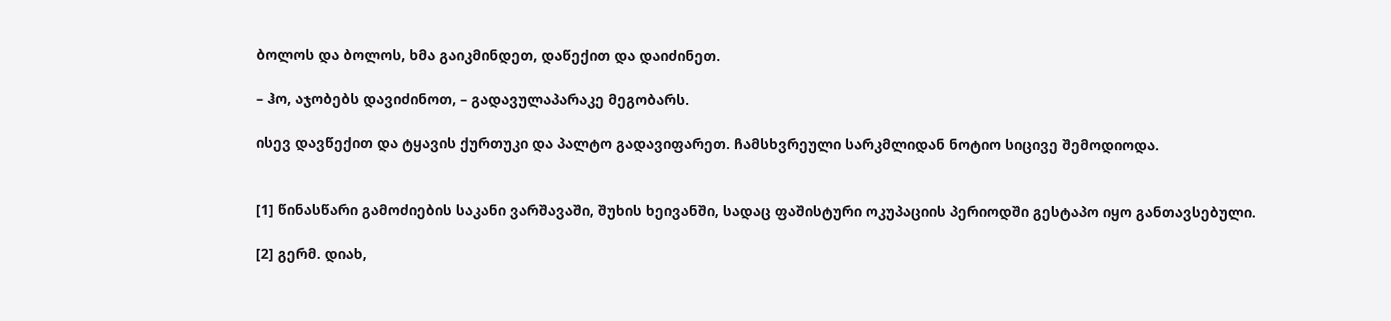ბოლოს და ბოლოს, ხმა გაიკმინდეთ, დაწექით და დაიძინეთ.

– ჰო, აჯობებს დავიძინოთ, – გადავულაპარაკე მეგობარს.

ისევ დავწექით და ტყავის ქურთუკი და პალტო გადავიფარეთ. ჩამსხვრეული სარკმლიდან ნოტიო სიცივე შემოდიოდა.


[1] წინასწარი გამოძიების საკანი ვარშავაში, შუხის ხეივანში, სადაც ფაშისტური ოკუპაციის პერიოდში გესტაპო იყო განთავსებული.

[2] გერმ. დიახ,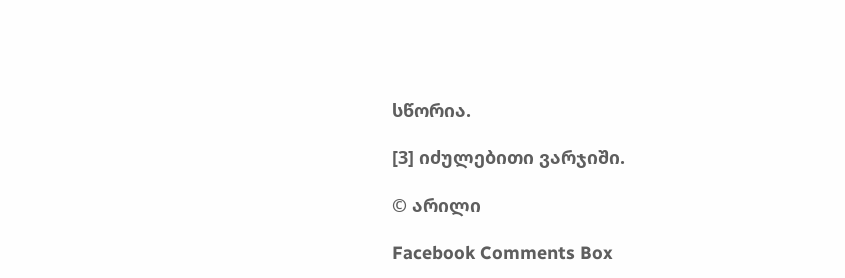სწორია.

[3] იძულებითი ვარჯიში.

© არილი

Facebook Comments Box